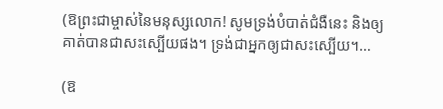(ឱព្រះជាម្ចាស់នៃមនុស្សលោក! សូមទ្រង់បំបាត់ជំងឺនេះ និងឲ្យគាត់បានជាសះស្បើយផង។ ទ្រង់ជាអ្នកឲ្យជាសះស្បើយ។…

(ឱ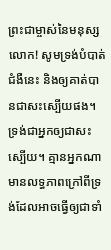ព្រះជាម្ចាស់នៃមនុស្សលោក! សូមទ្រង់បំបាត់ជំងឺនេះ និងឲ្យគាត់បានជាសះស្បើយផង។ ទ្រង់ជាអ្នកឲ្យជាសះស្បើយ។ គ្មានអ្នកណាមានលទ្ធភាពក្រៅពីទ្រង់ដែលអាចធ្វើឲ្យជាទាំ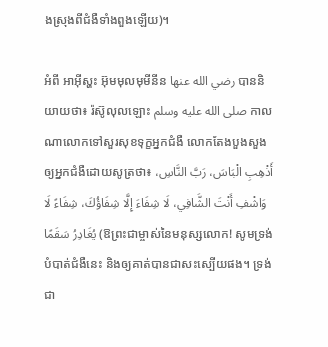ងស្រុងពីជំងឺទាំងពួងឡើយ)។

អំពី អាអ៊ីស្ហះ អ៊ុមមុលមុមីនីន رضي الله عنها បាននិយាយថា៖ រ៉ស៊ូលុលឡោះ صلى الله عليه وسلم កាលណាលោកទៅសួរសុខទុក្ខអ្នកជំងឺ លោកតែងបួងសួងឲ្យអ្នកជំងឺដោយសូត្រថា៖ أَذْهِبِ الْبَاسَ، رَبَّ النَّاسِ، وَاشْفِ أَنْتَ الشَّافِي، لَا شِفَاءَ إِلَّا شِفَاؤُكَ، شِفَاءً لَا يُغَادِرُ سَقَمًا (ឱព្រះជាម្ចាស់នៃមនុស្សលោក! សូមទ្រង់បំបាត់ជំងឺនេះ និងឲ្យគាត់បានជាសះស្បើយផង។ ទ្រង់ជា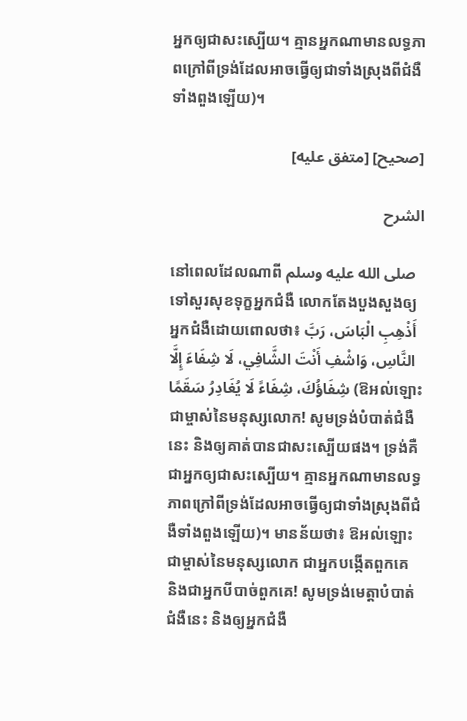អ្នកឲ្យជាសះស្បើយ។ គ្មានអ្នកណាមានលទ្ធភាពក្រៅពីទ្រង់ដែលអាចធ្វើឲ្យជាទាំងស្រុងពីជំងឺទាំងពួងឡើយ)។

[صحيح] [متفق عليه]

الشرح

នៅពេលដែលណាពី صلى الله عليه وسلم ទៅសួរសុខទុក្ខអ្នកជំងឺ លោកតែងបួងសួងឲ្យអ្នកជំងឺដោយពោលថា៖ أَذْهِبِ الْبَاسَ، رَبَّ النَّاسِ، وَاشْفِ أَنْتَ الشَّافِي، لَا شِفَاءَ إِلَّا شِفَاؤُكَ، شِفَاءً لَا يُغَادِرُ سَقَمًا (ឱអល់ឡោះជាម្ចាស់នៃមនុស្សលោក! សូមទ្រង់បំបាត់ជំងឺនេះ និងឲ្យគាត់បានជាសះស្បើយផង។ ទ្រង់គឺជាអ្នកឲ្យជាសះស្បើយ។ គ្មានអ្នកណាមានលទ្ធភាពក្រៅពីទ្រង់ដែលអាចធ្វើឲ្យជាទាំងស្រុងពីជំងឺទាំងពួងឡើយ)។ មានន័យថា៖ ឱអល់ឡោះជាម្ចាស់នៃមនុស្សលោក ជាអ្នកបង្កើតពួកគេ និងជាអ្នកបីបាច់ពួកគេ! សូមទ្រង់មេត្តាបំបាត់ជំងឺនេះ និងឲ្យអ្នកជំងឺ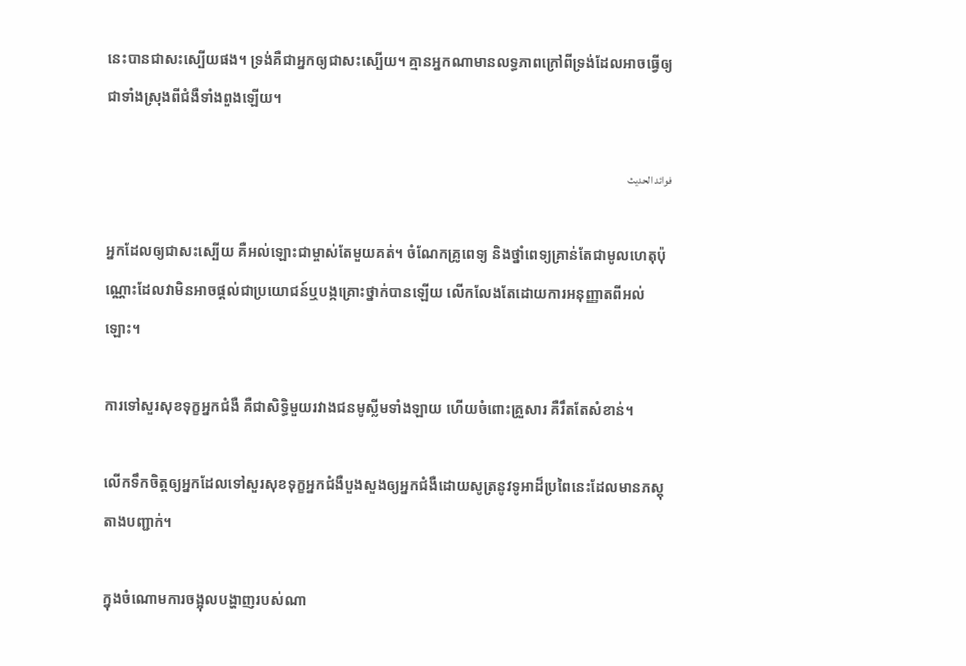នេះបានជាសះស្បើយផង។ ទ្រង់គឺជាអ្នកឲ្យជាសះស្បើយ។ គ្មានអ្នកណាមានលទ្ធភាពក្រៅពីទ្រង់ដែលអាចធ្វើឲ្យជាទាំងស្រុងពីជំងឺទាំងពួងឡើយ។

فوائد الحديث

អ្នកដែលឲ្យជាសះស្បើយ គឺអល់ឡោះជាម្ចាស់តែមួយគត់។ ចំណែកគ្រូពេទ្យ និងថ្នាំពេទ្យគ្រាន់តែជាមូលហេតុប៉ុណ្ណោះដែលវាមិនអាចផ្តល់ជាប្រយោជន៍ឬបង្កគ្រោះថ្នាក់បានឡើយ លើកលែងតែដោយការអនុញ្ញាតពីអល់ឡោះ។

ការទៅសួរសុខទុក្ខអ្នកជំងឺ គឺជាសិទ្ធិមួយរវាងជនមូស្លីមទាំងឡាយ ហើយចំពោះគ្រួសារ គឺរឹតតែសំខាន់។

លើកទឹកចិត្តឲ្យអ្នកដែលទៅសួរសុខទុក្ខអ្នកជំងឺបួងសួងឲ្យអ្នកជំងឺដោយសូត្រនូវទូអាដ៏ប្រពៃនេះដែលមានភស្តុតាងបញ្ជាក់។

ក្នុងចំណោមការចង្អុលបង្ហាញរបស់ណា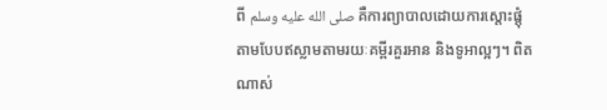ពី صلى الله عليه وسلم គឺការព្យាបាលដោយការស្តោះផ្តុំតាមបែបឥស្លាមតាមរយៈគម្ពីរគួរអាន និងទូអាល្អៗ។ ពិតណាស់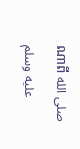ណាពី صلى الله عليه وسلم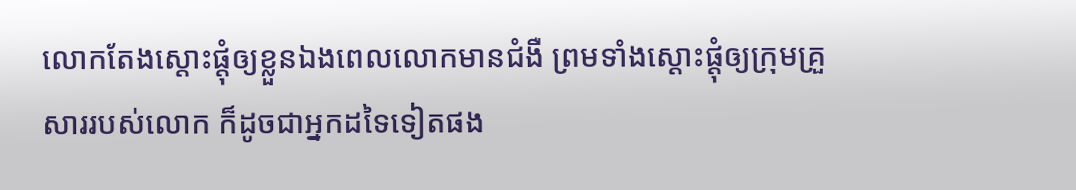លោកតែងស្តោះផ្តុំឲ្យខ្លួនឯងពេលលោកមានជំងឺ ព្រមទាំងស្តោះផ្តុំឲ្យក្រុមគ្រួសាររបស់លោក ក៏ដូចជាអ្នកដទៃទៀតផង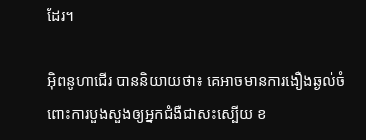ដែរ។

អ៊ិពនូហាជើរ បាននិយាយថា៖ គេអាចមានការងឿងឆ្ងល់ចំពោះការបួងសួងឲ្យអ្នកជំងឺជាសះស្បើយ ខ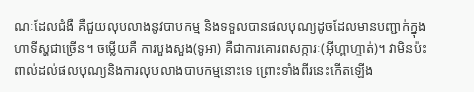ណៈដែលជំងឺ គឺជួយលុបលាងនូវបាបកម្ម និងទទួលបានផលបុណ្យដូចដែលមានបញ្ជាក់ក្នុងហាទីស្ហជាច្រើន។ ចម្លើយគឺ ការបួងសួង(ទូអា) គឺជាការគោរពសក្ការៈ(អ៊ីហ្ពាហ្ទាត់)។ វាមិនប៉ះពាល់ដល់ផលបុណ្យនិងការលុបលាងបាបកម្មនោះទេ ព្រោះទាំងពីរនេះកើតឡើង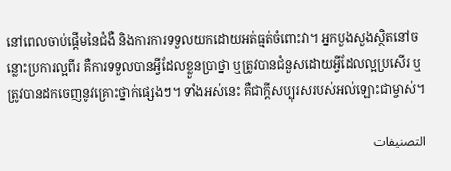នៅពេលចាប់ផ្តើមនៃជំងឺ និងការការទទួលយកដោយអត់ធ្មត់ចំពោះវា។ អ្នកបួងសួងស្ថិតនៅចន្លោះប្រការល្អពីរ គឺការទទួលបានអ្វីដែលខ្លួនប្រាថ្នា ឬត្រូវបានជំនួសដោយអ្វីដែលល្អប្រសើរ ឬត្រូវបានដកចេញនូវគ្រោះថ្នាក់ផ្សេងៗ។ ទាំងអស់នេះ គឺជាក្តីសប្បុរសរបស់អល់ឡោះជាម្ចាស់។

التصنيفات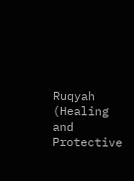Ruqyah (Healing and Protective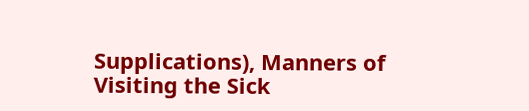Supplications), Manners of Visiting the Sick